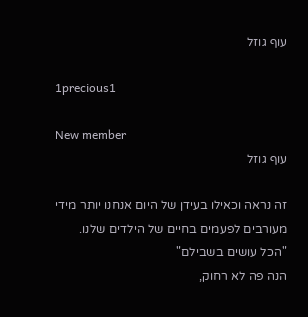עוף גוזל

1precious1

New member
עוף גוזל

זה נראה וכאילו בעידן של היום אנחנו יותר מידי מעורבים לפעמים בחיים של הילדים שלנו.
"הכל עושים בשבילם"
הנה פה לא רחוק,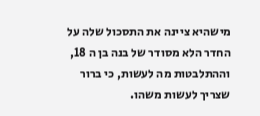מישהיא ציינה את התסכול שלה על החדר הלא מסודר של בנה בן ה 18, וההתלבטות מה לעשות, כי ברור שצריך לעשות משהו.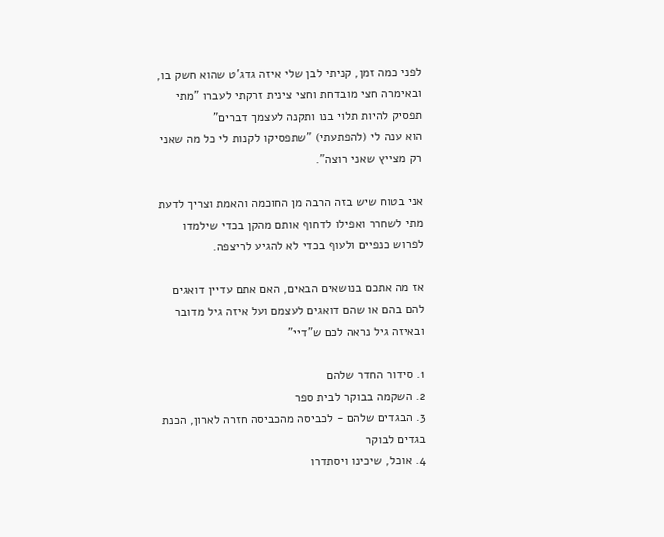לפני כמה זמן, קניתי לבן שלי איזה גדג'ט שהוא חשק בו, ובאימרה חצי מובדחת וחצי צינית זרקתי לעברו "מתי תפסיק להיות תלוי בנו ותקנה לעצמך דברים"
הוא ענה לי (להפתעתי) "שתפסיקו לקנות לי כל מה שאני רק מצייץ שאני רוצה".

אני בטוח שיש בזה הרבה מן החוכמה והאמת וצריך לדעת מתי לשחרר ואפילו לדחוף אותם מהקן בכדי שילמדו לפרוש כנפיים ולעוף בכדי לא להגיע לריצפה.

אז מה אתכם בנושאים הבאים, האם אתם עדיין דואגים להם בהם או שהם דואגים לעצמם ועל איזה גיל מדובר ובאיזה גיל נראה לכם ש"דיי"

1. סידור החדר שלהם
2. השקמה בבוקר לבית ספר
3. הבגדים שלהם - לכביסה מהכביסה חזרה לארון, הכנת בגדים לבוקר
4. אוכל, שיכינו ויסתדרו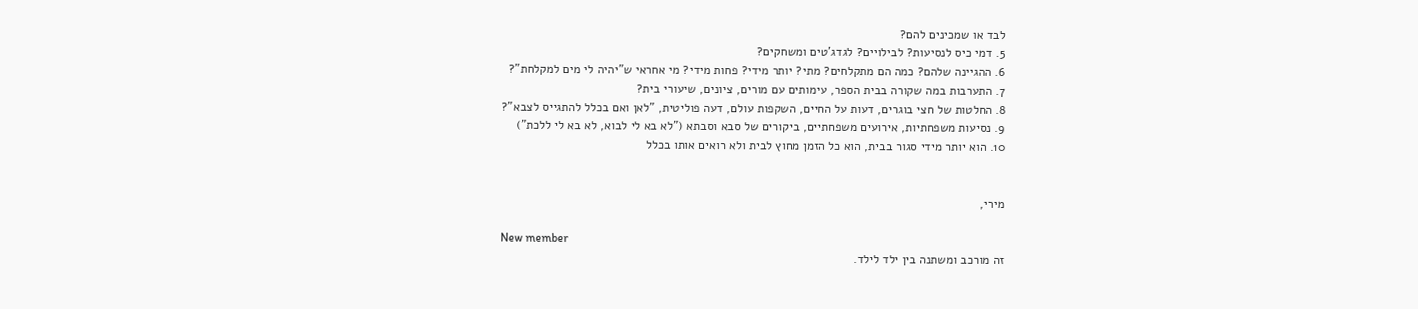לבד או שמכינים להם?
5. דמי כיס לנסיעות? לבילויים? לגדג'טים ומשחקים?
6. ההגיינה שלהם? כמה הם מתקלחים? מתי? יותר מידי? פחות מידי? מי אחראי ש"יהיה לי מים למקלחת"?
7. התערבות במה שקורה בבית הספר, עימותים עם מורים, ציונים, שיעורי בית?
8. החלטות של חצי בוגרים, דעות על החיים, השקפות עולם, דעה פוליטית, "לאן ואם בכלל להתגייס לצבא"?
9. נסיעות משפחתיות, אירועים משפחתיים, ביקורים של סבא וסבתא ("לא בא לי לבוא, לא בא לי ללכת")
10. הוא יותר מידי סגור בבית, הוא כל הזמן מחוץ לבית ולא רואים אותו בכלל


מירי,

New member
זה מורכב ומשתנה בין ילד לילד.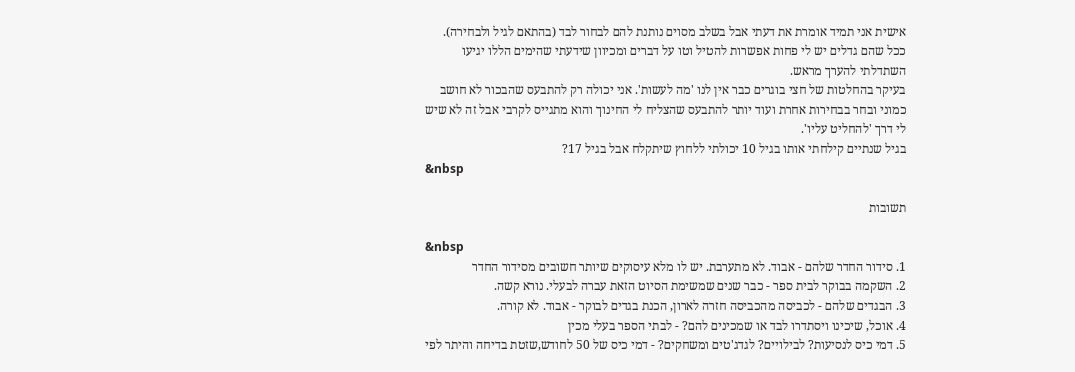אישית אני תמיד אומרת את דעתי אבל בשלב מסוים נותנת להם לבחור לבד (בהתאם לגיל ולבחירה).
ככל שהם גדלים יש לי פחות אפשרות להטיל וטו על דברים ומכיוון שידעתי שהימים הללו יגיעו השתדלתי להערך מראש.
בעיקר בהחלטות של חצי בוגרים כבר אין לנו 'מה לעשות'. אני יכולה רק להתבעס שהבכור לא חושב כמוני ובחר בבחירות אחרת ועוד יותר להתבעס שהצליח לי החינוך והוא מתגייס לקרבי אבל זה לא שיש לי דרך 'להחליט עליו'.
בגיל שנתיים קילחתי אותו בגיל 10 יכולתי ללחוץ שיתקלח אבל בגיל 17?
&nbsp

תשובות

&nbsp
1. סידור החדר שלהם - אבוד. לא מתערבת. יש לו מלא עיסוקים שיותר חשובים מסידור החדר
2. השקמה בבוקר לבית ספר - כבר שנים שמשימת הסיוט הזאת עברה לבעלי. נורא קשה.
3. הבגדים שלהם - לכביסה מהכביסה חזרה לארון, הכנת בגדים לבוקר - אבוד. לא קורה.
4. אוכל, שיכינו ויסתדרו לבד או שמכינים להם? - לבתי הספר בעלי מכין
5. דמי כיס לנסיעות? לבילויים? לגדג'טים ומשחקים? - דמי כיס של 50 לחודש,שזטת בדיחה והיתר לפי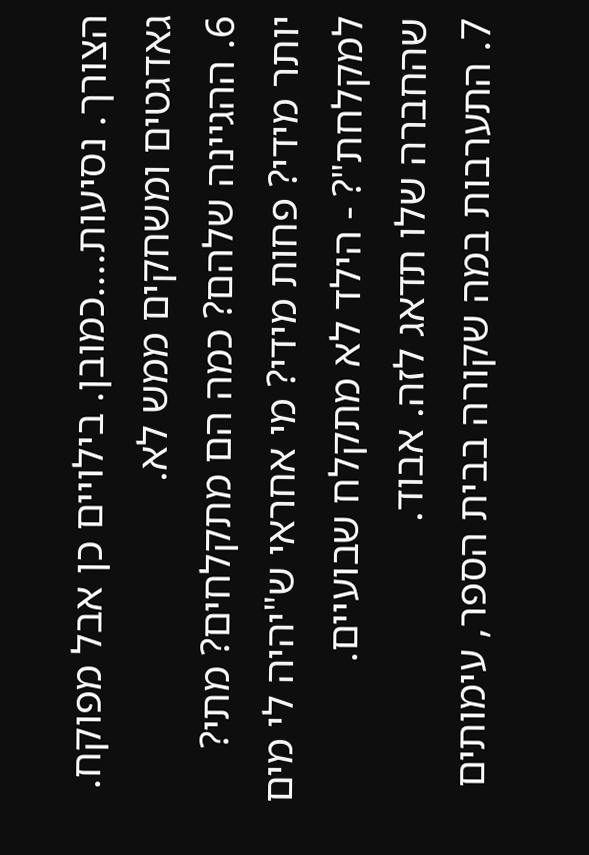הצורך. נסיעות....כמובן. בילויים כן אבל מפוקח. גאדגטים ומשחקים ממש לא.
6. ההגיינה שלהם? כמה הם מתקלחים? מתי? יותר מידי? פחות מידי? מי אחראי ש"יהיה לי מים למקלחת"? - הילד לא מתקלח שבועיים. שהחברה שלו תדאג לזה. אבוד.
7. התערבות במה שקורה בבית הספר, עימותים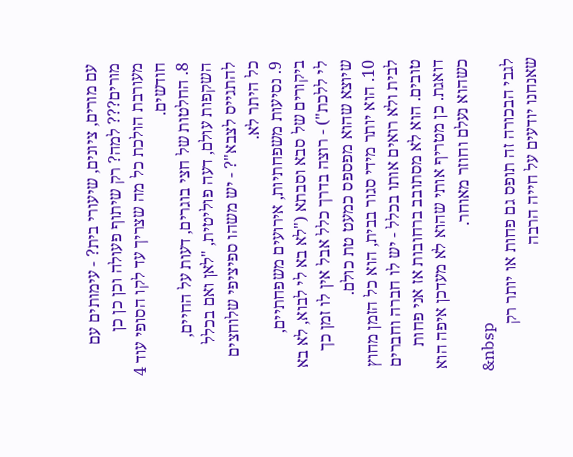עם מורים, ציונים, שיעורי בית? - עימותים עם מורים??? למה? רק שיתוף פעולה וכן כן כן מעורבת הולכת כל מה שצריך עד לקו הסופי עוד 4 חודשים.
8. החלטות של חצי בוגרים, דעות על החיים, השקפות עולם, דעה פוליטית, "לאן ואם בכלל להתגייס לצבא"? - יש משהו ספיציפי שלוחצים כל היתר לא.
9. נסיעות משפחתיות, אירועים משפחתיים, ביקורים של סבא וסבתא ("לא בא לי לבוא, לא בא לי ללכת") - רוצה בדרך כלל אבל אין לו זמן כך שיוצא שהוא מפספס כמעט טת כולם.
10. הוא יותר מידי סגור בבית, הוא כל הזמן מחוץ לבית ולא רואים אותו בכלל - יש לו חברה וחברים טובים. הוא לא מסתובב ברחובות אז אני פחות דואגת. כן מטריף אותי שהוא לא מעדכן איפה הוא כשהוא נעלם וחוזר מאוחר.
&nbsp
לגבי הבכורה זה תופס גם פחות או יותר רק שאנחנו יודעים על חייה הרבה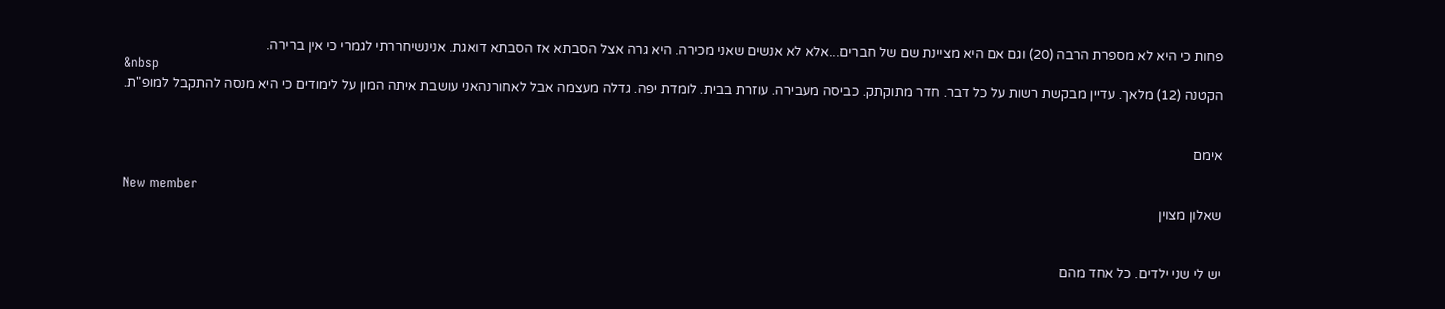פחות כי היא לא מספרת הרבה (20) וגם אם היא מציינת שם של חברים...אלא לא אנשים שאני מכירה. היא גרה אצל הסבתא אז הסבתא דואגת. אנינשיחררתי לגמרי כי אין ברירה.
&nbsp
הקטנה (12) מלאך. עדיין מבקשת רשות על כל דבר. חדר מתוקתק. כביסה מעבירה. עוזרת בבית. לומדת יפה. גדלה מעצמה אבל לאחורנהאני עושבת איתה המון על לימודים כי היא מנסה להתקבל למופ"ת.


אימם

New member
שאלון מצוין


יש לי שני ילדים. כל אחד מהם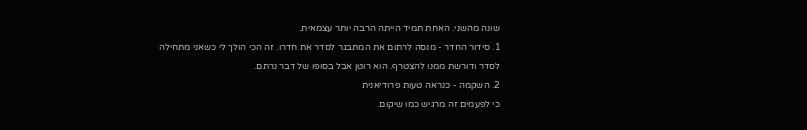שונה מהשני. האחת תמיד הייתה הרבה יותר עצמאית.
1. סידור החדר - מנסה לרתום את המתבגר לסדר את חדרו. זה הכי הולך לי כשאני מתחילה לסדר ודורשת ממנו להצטרף. הוא רוטן אבל בסופו של דבר נרתם.
2. השקמה - כנראה טעות פרודיאנית
כי לפעמים זה מרגיש כמו שיקום.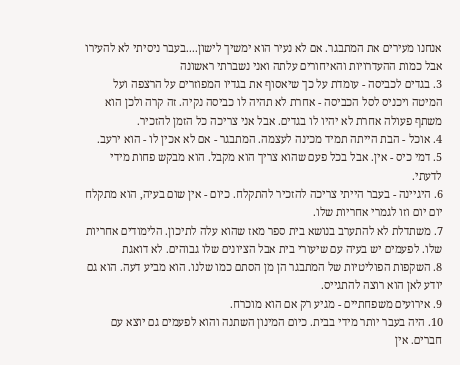אנחנו מעירים את המתבגר. אם לא נעיר הוא ימשיך לישון....בעבר ניסיתי לא להעירו אבל כמות ההעדרויות והאיחורים עלתה ואני נשברתי ראשונה
3. בגדים לכביסה - עומדת על כך שיאסוף את בגדיו המפוזרים על הרצפה ועל המיטה ויכניס לסל הכביסה - אחרת לא תהיה לו כביסה נקיה. זה קרה ולכן הוא משתף פעולה אחרת לא יהיו לו בגדים. אבל אני צריכה כל הזמן להזכיר.
4. אוכל - הבת הייתה תמיד מכינה לעצמה. המתבגר - אם לא אכין לו - הוא ירעב.
5. דמי כיס - אין. אבל בכל פעם שהוא צריך הוא מקבל. הוא מבקש פחות מידי לדעתי.
6. היגיינה - בעבר הייתי צריכה להזכיר להתקלח. כיום - אין שום בעיה, הוא מתקלח יום יום וזו לגמרי אחריות שלו.
7. משתדלת לא להתערב בנושא בית ספר מאז שהוא עלה לתיכון. הלימודים אחריות שלו. לפעמים יש בעיה עם שיעורי בית אבל הציונים שלו גבוהים. לא דואגת
8. השקפות הפוליטיות של המתבגר הן מן הסתם כמו שלנו. הוא מביע דעה. הוא גם יודע לאן הוא רוצה להתגייס.
9. אירועים משפחתיים - מגיע רק אם הוא מוכרח.
10. היה בעבר יותר מידי בבית. כיום המינון השתנה והוא לפעמים גם יוצא עם חברים. אין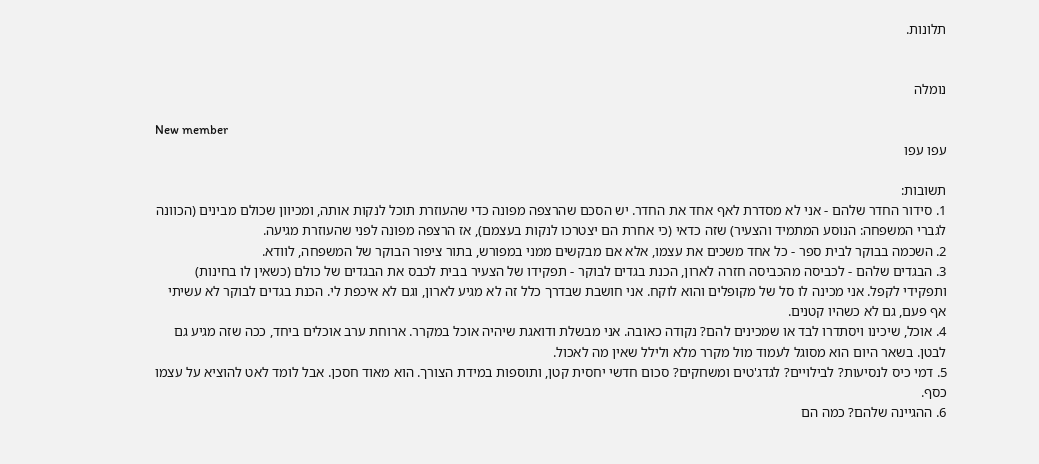תלונות.


נומלה

New member
עפו עפו

תשובות:
1. סידור החדר שלהם - אני לא מסדרת לאף אחד את החדר. יש הסכם שהרצפה מפונה כדי שהעוזרת תוכל לנקות אותה, ומכיוון שכולם מבינים (הכוונה לגברי המשפחה: הנוסע המתמיד והצעיר) שזה כדאי (כי אחרת הם יצטרכו לנקות בעצמם), אז הרצפה מפונה לפני שהעוזרת מגיעה.
2. השכמה בבוקר לבית ספר - כל אחד משכים את עצמו, אלא אם מבקשים ממני במפורש, בתור ציפור הבוקר של המשפחה, לוודא.
3. הבגדים שלהם - לכביסה מהכביסה חזרה לארון, הכנת בגדים לבוקר - תפקידו של הצעיר בבית לכבס את הבגדים של כולם (כשאין לו בחינות) ותפקידי לקפל. אני מכינה לו סל של מקופלים והוא לוקח. אני חושבת שבדרך כלל זה לא מגיע לארון, וגם לא איכפת לי. הכנת בגדים לבוקר לא עשיתי אף פעם, גם לא כשהיו קטנים.
4. אוכל, שיכינו ויסתדרו לבד או שמכינים להם? נקודה כאובה. אני מבשלת ודואגת שיהיה אוכל במקרר. ארוחת ערב אוכלים ביחד, ככה שזה מגיע גם לבטן. בשאר היום הוא מסוגל לעמוד מול מקרר מלא ולילל שאין מה לאכול.
5. דמי כיס לנסיעות? לבילויים? לגדג'טים ומשחקים? סכום חדשי יחסית קטן, ותוספות במידת הצורך. הוא מאוד חסכן. אבל לומד לאט להוציא על עצמו כסף.
6. ההגיינה שלהם? כמה הם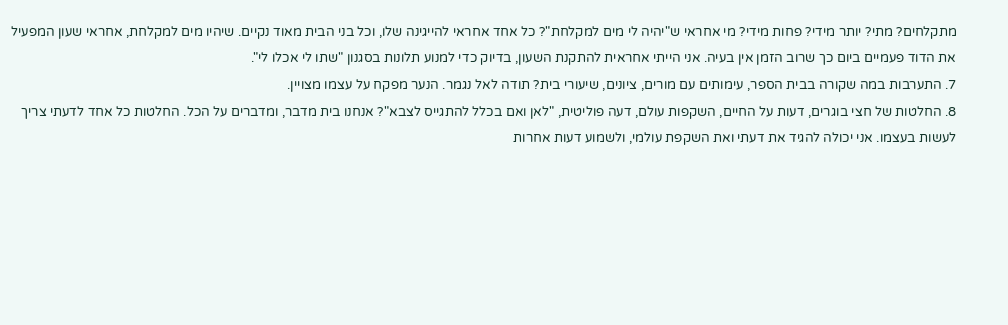מתקלחים? מתי? יותר מידי? פחות מידי? מי אחראי ש"יהיה לי מים למקלחת"? כל אחד אחראי להייגינה שלו, וכל בני הבית מאוד נקיים. שיהיו מים למקלחת, אחראי שעון המפעיל את הדוד פעמיים ביום כך שרוב הזמן אין בעיה. אני הייתי אחראית להתקנת השעון, בדיוק כדי למנוע תלונות בסגנון "שתו לי אכלו לי".
7. התערבות במה שקורה בבית הספר, עימותים עם מורים, ציונים, שיעורי בית? תודה לאל נגמר. הנער מפקח על עצמו מצויין.
8. החלטות של חצי בוגרים, דעות על החיים, השקפות עולם, דעה פוליטית, "לאן ואם בכלל להתגייס לצבא"? אנחנו בית מדבר, ומדברים על הכל. החלטות כל אחד לדעתי צריך לעשות בעצמו. אני יכולה להגיד את דעתי ואת השקפת עולמי, ולשמוע דעות אחרות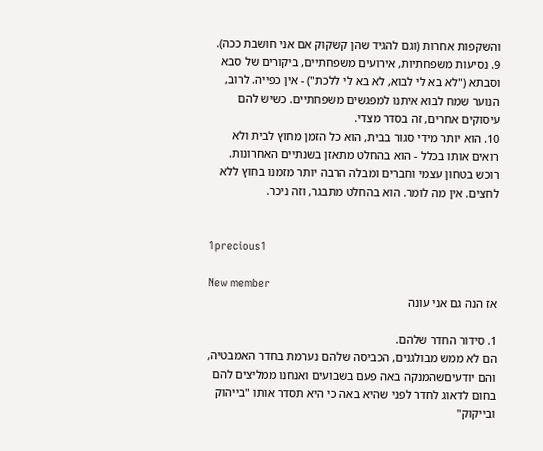והשקפות אחרות (וגם להגיד שהן קשקוק אם אני חושבת ככה).
9. נסיעות משפחתיות, אירועים משפחתיים, ביקורים של סבא וסבתא ("לא בא לי לבוא, לא בא לי ללכת") - אין כפייה. לרוב, הנוער שמח לבוא איתנו למפגשים משפחתיים. כשיש להם עיסוקים אחרים, זה בסדר מצדי.
10. הוא יותר מידי סגור בבית, הוא כל הזמן מחוץ לבית ולא רואים אותו בכלל - הוא בהחלט מתאזן בשנתיים האחרונות. רוכש בטחון עצמי וחברים ומבלה הרבה יותר מזמנו בחוץ ללא לחצים. אין מה לומר. הוא בהחלט מתבגר, וזה ניכר.


1precious1

New member
אז הנה גם אני עונה

1. סידור החדר שלהם.
הם לא ממש מבולגנים, הכביסה שלהם נערמת בחדר האמבטיה, והם יודעיםשהמנקה באה פעם בשבועים ואנחנו ממליצים להם בחום לדאוג לחדר לפני שהיא באה כי היא תסדר אותו "בייהוק ובייקוק"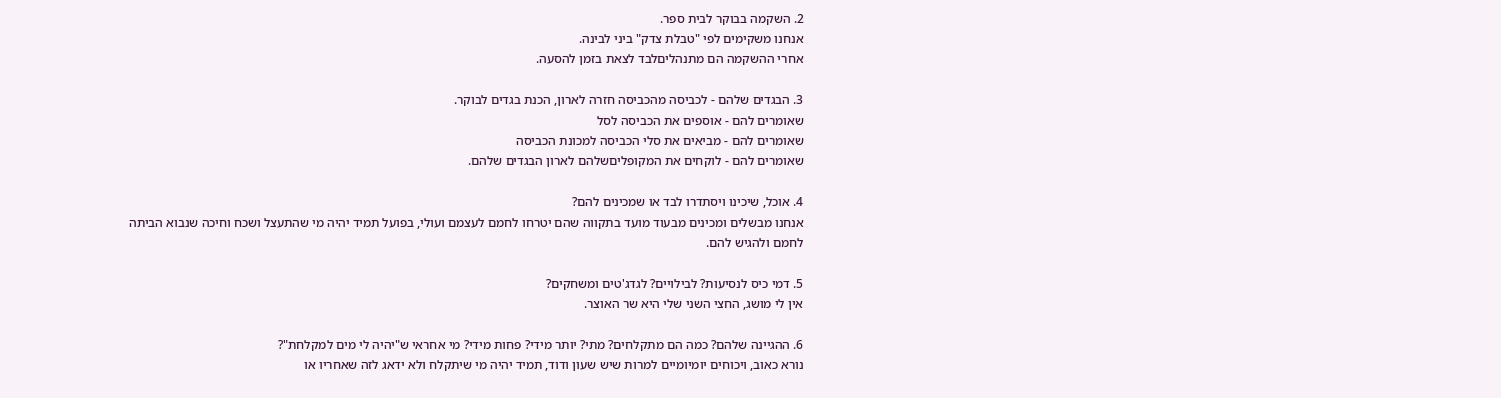2. השקמה בבוקר לבית ספר.
אנחנו משקימים לפי "טבלת צדק" ביני לבינה.
אחרי ההשקמה הם מתנהליםלבד לצאת בזמן להסעה.

3. הבגדים שלהם - לכביסה מהכביסה חזרה לארון, הכנת בגדים לבוקר.
שאומרים להם - אוספים את הכביסה לסל
שאומרים להם - מביאים את סלי הכביסה למכונת הכביסה
שאומרים להם - לוקחים את המקופליםשלהם לארון הבגדים שלהם.

4. אוכל, שיכינו ויסתדרו לבד או שמכינים להם?
אנחנו מבשלים ומכינים מבעוד מועד בתקווה שהם יטרחו לחמם לעצמם ועולי, בפועל תמיד יהיה מי שהתעצל ושכח וחיכה שנבוא הביתה לחמם ולהגיש להם.

5. דמי כיס לנסיעות? לבילויים? לגדג'טים ומשחקים?
אין לי מושג, החצי השני שלי היא שר האוצר.

6. ההגיינה שלהם? כמה הם מתקלחים? מתי? יותר מידי? פחות מידי? מי אחראי ש"יהיה לי מים למקלחת"?
נורא כאוב, ויכוחים יומיומיים למרות שיש שעון ודוד, תמיד יהיה מי שיתקלח ולא ידאג לזה שאחריו או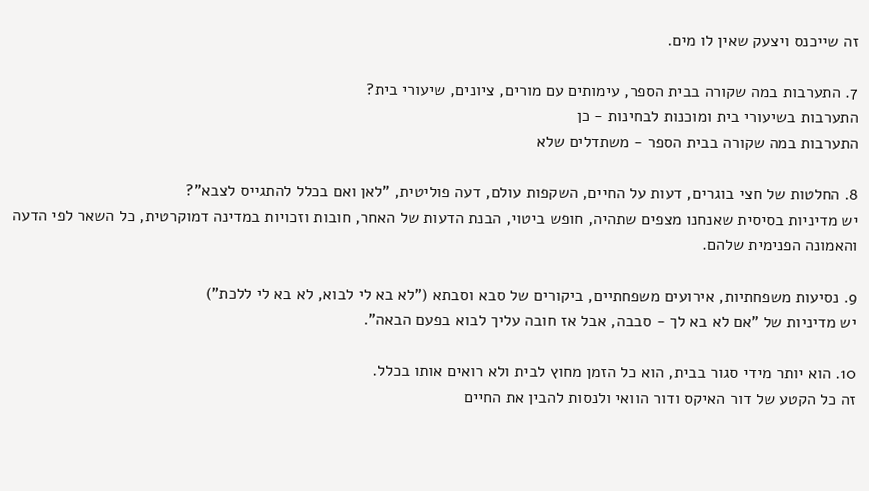זה שייכנס ויצעק שאין לו מים.

7. התערבות במה שקורה בבית הספר, עימותים עם מורים, ציונים, שיעורי בית?
התערבות בשיעורי בית ומוכנות לבחינות - כן
התערבות במה שקורה בבית הספר - משתדלים שלא

8. החלטות של חצי בוגרים, דעות על החיים, השקפות עולם, דעה פוליטית, "לאן ואם בכלל להתגייס לצבא"?
יש מדיניות בסיסית שאנחנו מצפים שתהיה, חופש ביטוי, הבנת הדעות של האחר, חובות וזכויות במדינה דמוקרטית, כל השאר לפי הדעה והאמונה הפנימית שלהם.

9. נסיעות משפחתיות, אירועים משפחתיים, ביקורים של סבא וסבתא ("לא בא לי לבוא, לא בא לי ללכת")
יש מדיניות של "אם לא בא לך - סבבה, אבל אז חובה עליך לבוא בפעם הבאה".

10. הוא יותר מידי סגור בבית, הוא כל הזמן מחוץ לבית ולא רואים אותו בכלל.
זה כל הקטע של דור האיקס ודור הוואי ולנסות להבין את החיים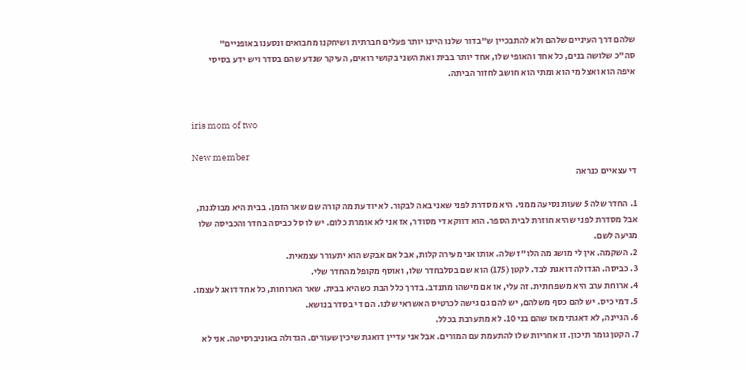שלהם דרך העיניים שלהם ולא להתבכיין ש"בדור שלנו היינו יותר פעלים חברתית ושיחקנו מחבואים ונסענו באופניים"
סה"כ שלושה בנים, כל אחד והאופי שלו, אחד יותר בבית ואת השני בקושי רואים, העיקר שנדע שהם בסדר ויש ידע בסיסי איפה הוא ואצל מי הוא ומתי הוא חושב לחזור הביתה.


iris mom of two

New member
די עצאיים כנראה

1. החדר שלה 5 שעות נסיעה ממני. היא מסדרת לפני שאני באה לבקור. לא יודעת מה קורה שם שאר הזמן. בבית היא מבולגנת, אבל מסדרת לפני שהיא חוזרת לבית הספר. הוא דווקא די מסודר, אז אני לא אומרת כלום. יש לו סל כביסה בחדר והכביסה שלו מגיעה לשם.
2. השקמה. אין לי מושג מה הלו"ז שלה. אותו אני מעירה קלות, אבל אם אבקש הוא יתעורר עצמאית.
3. כביסה. הגדולה דואגת לבד. לקטן (175) הוא שם בסלבחדר שלו, ואוסף מקופל מהחדר שלי.
4. ארוחת ערב היא משפחתית. זה עלי, או אם מישהו מתנדב. בדרך כלל הבת כשהיא בבית. שאר הארוחות, כל אחד דואג לעצמו.
5. דמי כיס. יש להם כסף משלהם, יש להם גם גישה לכרטיס האשראי שלנו. הם די בסדר בנושא.
6. הגיינה, לא דאגתי מאז שהם בני 10. לא מתערבת בכלל.
7. הקטן גומר תיכון. זו אחריות שלו להתעמת עם המורים. אבל אני עדיין דואגת שיכין שעורים. הגדולה באוניברסיטה. אני לא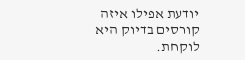יודעת אפילו איזה קורסים בדיוק היא לוקחת.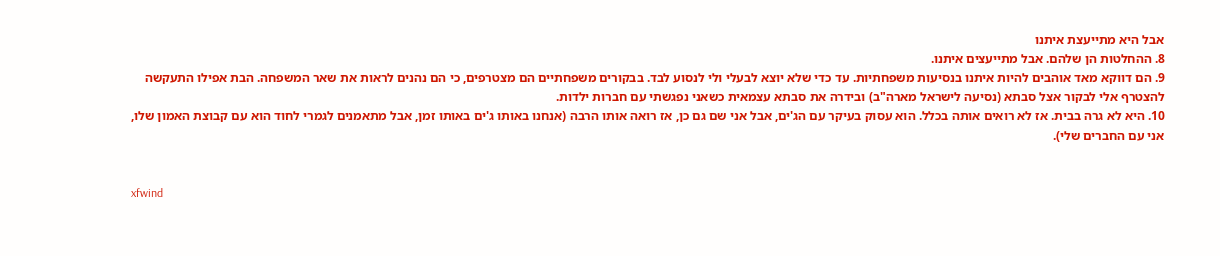אבל היא מתייעצת איתנו
8. ההחלטות הן שלהם. אבל מתייעצים איתנו.
9. הם דווקא מאד אוהבים להיות איתנו בנסיעות משפחתיות. עד כדי שלא יוצא לבעלי ולי לנסוע לבד. בבקורים משפחתיים הם מצטרפים, כי הם נהנים לראות את שאר המשפחה. הבת אפילו התעקשה להצטרף אלי לבקור אצל סבתא (נסיעה לישראל מארה"ב) ובידרה את סבתא עצמאית כשאני נפגשתי עם חברות ילדות.
10. היא לא גרה בבית. אז לא רואים אותה בכלל. הוא עסוק בעיקר עם הג'ים, אבל אני שם גם כן, אז רואה אותו הרבה (אנחנו באותו ג'ים באותו זמן, אבל מתאמנים לגמרי לחוד הוא עם קבוצת האמון שלו, אני עם החברים שלי).


xfwind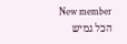New member
הכל גמיש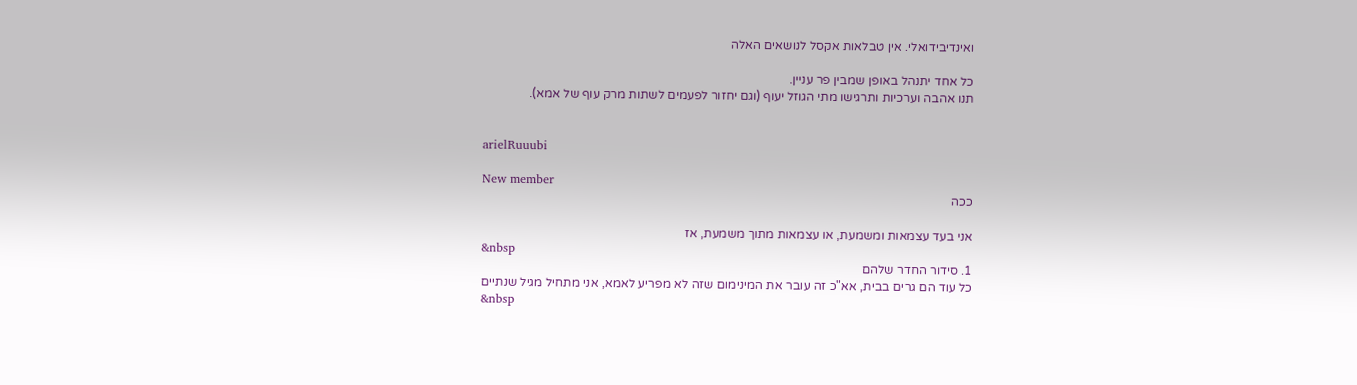ואינדיבידואלי. אין טבלאות אקסל לנושאים האלה

כל אחד יתנהל באופן שמבין פר עניין.
תנו אהבה וערכיות ותרגישו מתי הגוזל יעוף (וגם יחזור לפעמים לשתות מרק עוף של אמא).


arielRuuubi

New member
ככה

אני בעד עצמאות ומשמעת, או עצמאות מתוך משמעת, אז
&nbsp
1. סידור החדר שלהם
כל עוד הם גרים בבית, אא"כ זה עובר את המינימום שזה לא מפריע לאמא, אני מתחיל מגיל שנתיים
&nbsp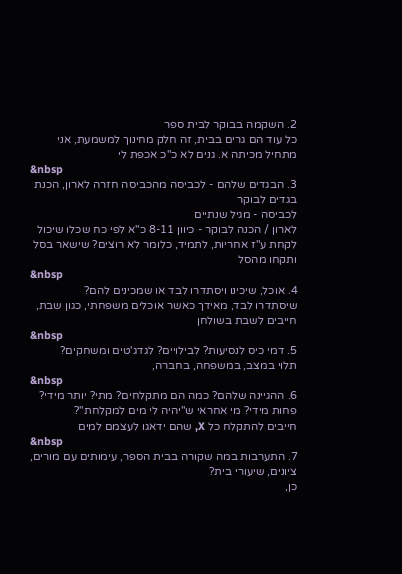2. השקמה בבוקר לבית ספר
כל עוד הם גרים בבית, זה חלק מחינוך למשמעת, אני מתחיל מכיתה א. גנים לא כ"כ אכפת לי
&nbsp
3. הבגדים שלהם - לכביסה מהכביסה חזרה לארון, הכנת בגדים לבוקר
לכביסה - מגיל שנתיים
לארון / הכנה לבוקר - כיוון 8-11 כ"א לפי כח שכלו שיכול לקחת ע"ז אחריות, לתמיד, כלומר לא רוצים? שישאר בסל ותקחו מהסל
&nbsp
4. אוכל, שיכינו ויסתדרו לבד או שמכינים להם?
שיסתדרו לבד, מאידך כאשר אוכלים משפחתי, כגון שבת, חייבים לשבת בשולחן
&nbsp
5. דמי כיס לנסיעות? לבילויים? לגדג'טים ומשחקים?
תלוי במצב, במשפחה, בחברה,
&nbsp
6. ההגיינה שלהם? כמה הם מתקלחים? מתי? יותר מידי? פחות מידי? מי אחראי ש"יהיה לי מים למקלחת"?
חייבים להתקלח כל X, שהם ידאגו לעצמם למים
&nbsp
7. התערבות במה שקורה בבית הספר, עימותים עם מורים, ציונים, שיעורי בית?
כן,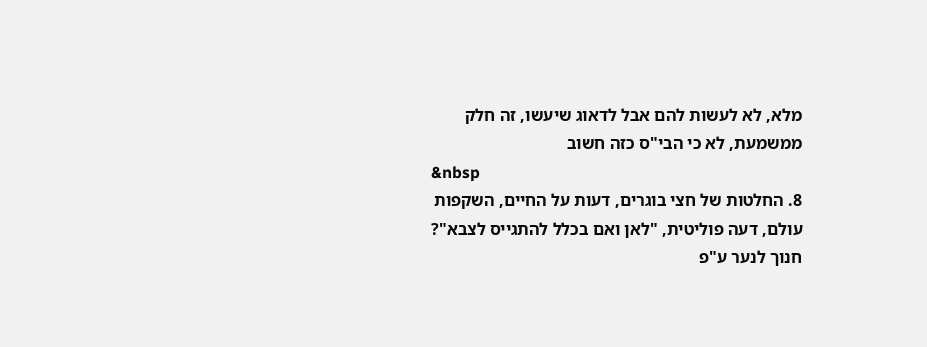מלא, לא לעשות להם אבל לדאוג שיעשו, זה חלק ממשמעת, לא כי הבי"ס כזה חשוב
&nbsp
8. החלטות של חצי בוגרים, דעות על החיים, השקפות עולם, דעה פוליטית, "לאן ואם בכלל להתגייס לצבא"?
חנוך לנער ע"פ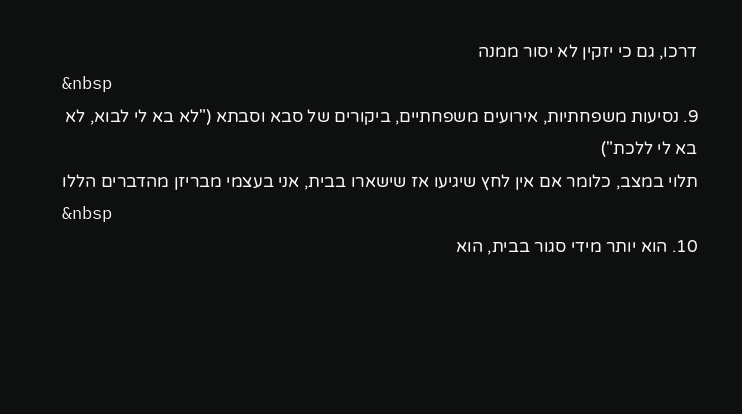דרכו, גם כי יזקין לא יסור ממנה
&nbsp
9. נסיעות משפחתיות, אירועים משפחתיים, ביקורים של סבא וסבתא ("לא בא לי לבוא, לא בא לי ללכת")
תלוי במצב, כלומר אם אין לחץ שיגיעו אז שישארו בבית, אני בעצמי מבריזן מהדברים הללו
&nbsp
10. הוא יותר מידי סגור בבית, הוא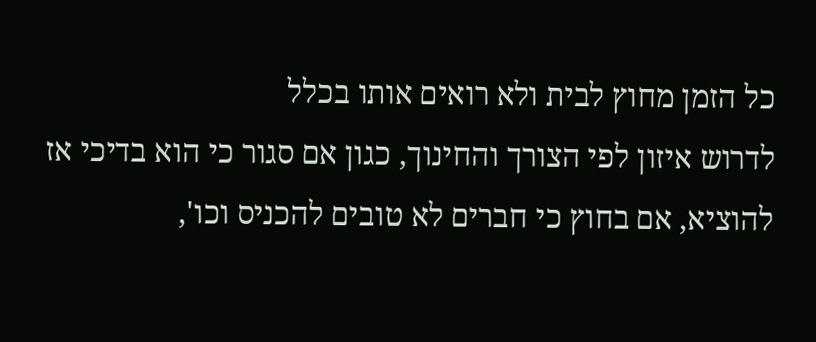כל הזמן מחוץ לבית ולא רואים אותו בכלל
לדרוש איזון לפי הצורך והחינוך, כגון אם סגור כי הוא בדיכי אז להוציא, אם בחוץ כי חברים לא טובים להכניס וכו',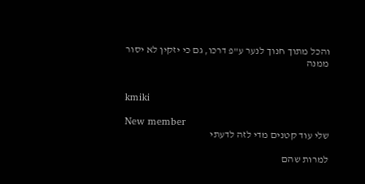והכל מתוך חנוך לנער ע"פ דרכו, גם כי יזקין לא יסור ממנה


kmiki

New member
שלי עוד קטנים מדי לזה לדעתי

למרות שהם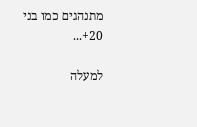מתנהגים כמו בני 20+...

למעלה